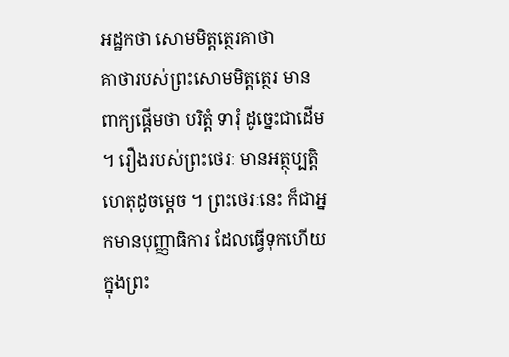អដ្ឋកថា សោមមិត្តត្ថេរគាថា
គាថារបស់ព្រះសោមមិត្តត្ថេរ មានពាក្យផ្តើមថា បរិត្តំ ទារុំ ដូច្នេះជាដើម ។ រឿងរបស់ព្រះថេរៈ មានអត្ថុប្បត្តិហេតុដូចម្តេច ។ ព្រះថេរៈនេះ ក៏ជាអ្នកមានបុញ្ញាធិការ ដែលធ្វើទុកហើយក្នុងព្រះ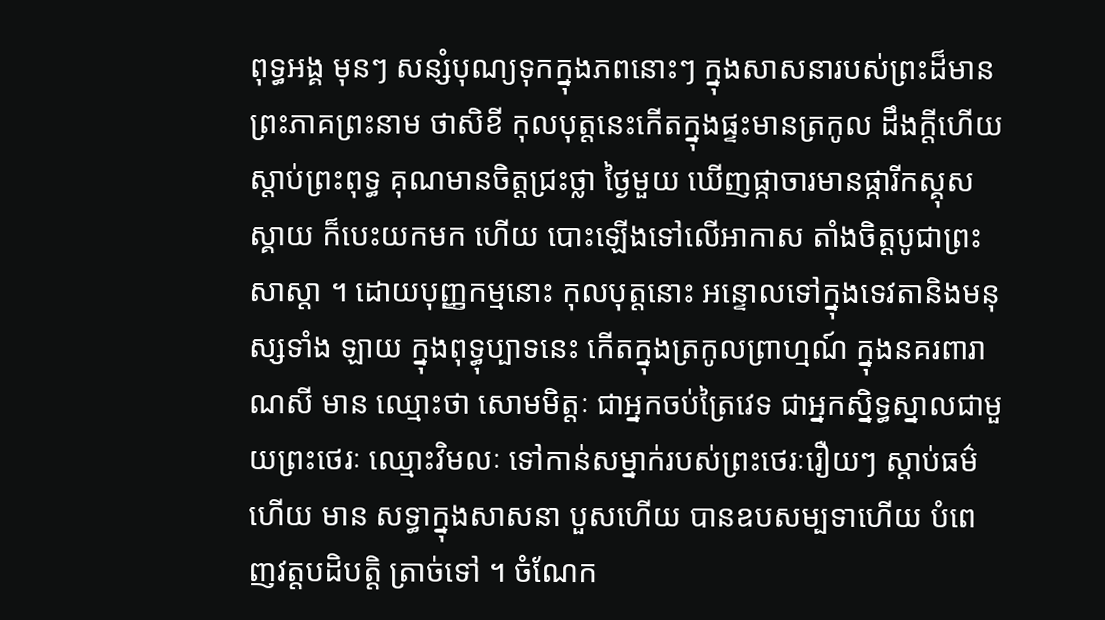ពុទ្ធអង្គ មុនៗ សន្សំបុណ្យទុកក្នុងភពនោះៗ ក្នុងសាសនារបស់ព្រះដ៏មានព្រះភាគព្រះនាម ថាសិខី កុលបុត្តនេះកើតក្នុងផ្ទះមានត្រកូល ដឹងក្តីហើយ ស្តាប់ព្រះពុទ្ធ គុណមានចិត្តជ្រះថ្លា ថ្ងៃមួយ ឃើញផ្កាចារមានផ្ការីកស្គុសស្គាយ ក៏បេះយកមក ហើយ បោះឡើងទៅលើអាកាស តាំងចិត្តបូជាព្រះសាស្តា ។ ដោយបុញ្ញកម្មនោះ កុលបុត្តនោះ អន្ទោលទៅក្នុងទេវតានិងមនុស្សទាំង ឡាយ ក្នុងពុទ្ធុប្បាទនេះ កើតក្នុងត្រកូលព្រាហ្មណ៍ ក្នុងនគរពារាណសី មាន ឈ្មោះថា សោមមិត្តៈ ជាអ្នកចប់ត្រៃវេទ ជាអ្នកស្និទ្ធស្នាលជាមួយព្រះថេរៈ ឈ្មោះវិមលៈ ទៅកាន់សម្នាក់របស់ព្រះថេរៈរឿយៗ ស្តាប់ធម៌ហើយ មាន សទ្ធាក្នុងសាសនា បួសហើយ បានឧបសម្បទាហើយ បំពេញវត្តបដិបត្តិ ត្រាច់ទៅ ។ ចំណែក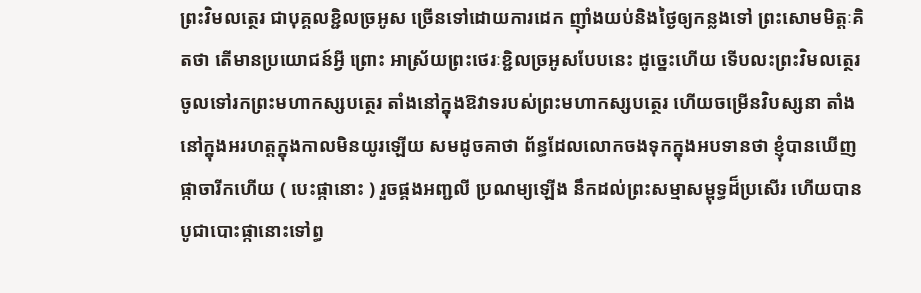ព្រះវិមលត្ថេរ ជាបុគ្គលខ្ជិលច្រអូស ច្រើនទៅដោយការដេក ញ៉ាំងយប់និងថ្ងៃឲ្យកន្លងទៅ ព្រះសោមមិត្តៈគិតថា តើមានប្រយោជន៍អ្វី ព្រោះ អាស្រ័យព្រះថេរៈខ្ជិលច្រអូសបែបនេះ ដូច្នេះហើយ ទើបលះព្រះវិមលត្ថេរ ចូលទៅរកព្រះមហាកស្សបត្ថេរ តាំងនៅក្នុងឱវាទរបស់ព្រះមហាកស្សបត្ថេរ ហើយចម្រើនវិបស្សនា តាំងនៅក្នុងអរហត្តក្នុងកាលមិនយូរឡើយ សមដូចគាថា ព័ន្ធដែលលោកចងទុកក្នុងអបទានថា ខ្ញុំបានឃើញផ្កាចារីកហើយ ( បេះផ្កានោះ ) រួចផ្គងអញ្ជលី ប្រណម្យឡើង នឹកដល់ព្រះសម្មាសម្ពុទ្ធដ៏ប្រសើរ ហើយបាន បូជាបោះផ្កានោះទៅព្ធ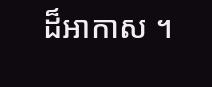ដ៏អាកាស ។